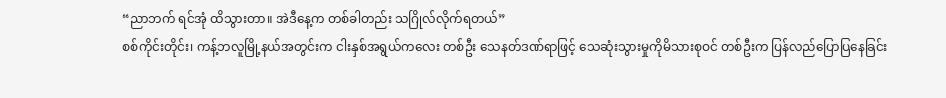“ညာဘက် ရင်အုံ ထိသွားတာ။ အဲဒီနေ့က တစ်ခါတည်း သဂြိုလ်လိုက်ရတယ်”
စစ်ကိုင်းတိုင်း၊ ကန့်ဘလူမြို့နယ်အတွင်းက ငါးနှစ်အရွယ်ကလေး တစ်ဦး သေနတ်ဒဏ်ရာဖြင့် သေဆုံးသွားမှုကိုမိသားစုဝင် တစ်ဦးက ပြန်လည်ပြောပြနေခြင်း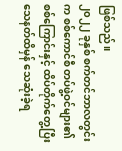ဖြစ်သည်။
၂၀၂၂ ခုနှစ် စက်တင်ဘာလတွင်းက စစ်ကောင်စီ တပ်ဖွဲ့ဝင်များ၏ စစ်ကြောင်းနှင့် ထိပ်တိုက်တွေ့ပြီး သေနတ်ထိမှန် သေဆုံးခဲ့ရ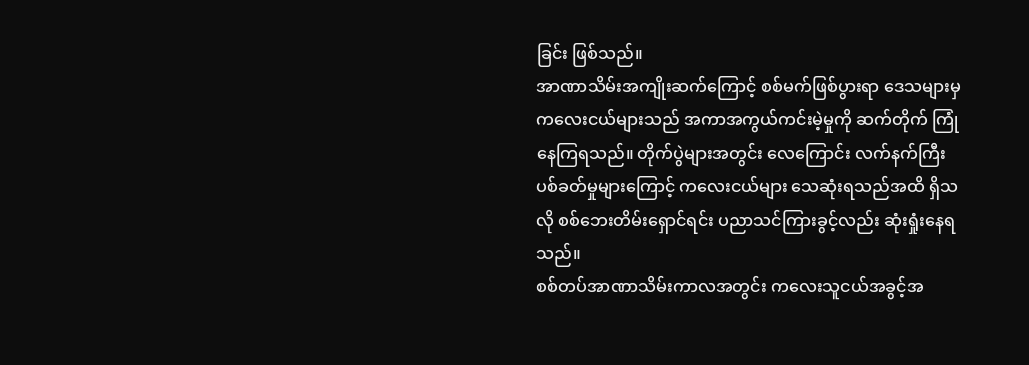ခြင်း ဖြစ်သည်။
အာဏာသိမ်းအကျိုးဆက်ကြောင့် စစ်မက်ဖြစ်ပွားရာ ဒေသများမှ ကလေးငယ်များသည် အကာအကွယ်ကင်းမဲ့မှုကို ဆက်တိုက် ကြုံနေကြရသည်။ တိုက်ပွဲများအတွင်း လေကြောင်း လက်နက်ကြီး ပစ်ခတ်မှုများကြောင့် ကလေးငယ်များ သေဆုံးရသည်အထိ ရှိသလို စစ်ဘေးတိမ်းရှောင်ရင်း ပညာသင်ကြားခွင့်လည်း ဆုံးရှုံးနေရသည်။
စစ်တပ်အာဏာသိမ်းကာလအတွင်း ကလေးသူငယ်အခွင့်အ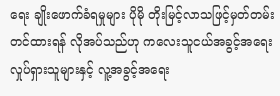ရေး ချိုးဖောက်ခံရမှုများ ပိုမို တိုးမြင့်လာသဖြင့်မှတ်တမ်းတင်ထားရန် လိုအပ်သည်ဟု ကလေးသူငယ်အခွင့်အရေး လှုပ်ရှားသူများနှင့် လူ့အခွင့်အရေး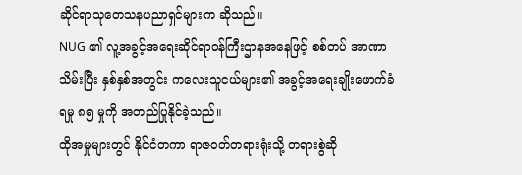ဆိုင်ရာသုတေသနပညာရှင်များက ဆိုသည်။
NUG ၏ လူ့အခွင့်အရေးဆိုင်ရာဝန်ကြီးဌာနအနေဖြင့် စစ်တပ် အာဏာသိမ်းပြီး နှစ်နှစ်အတွင်း ကလေးသူငယ်များ၏ အခွင့်အရေးချိုးဖောက်ခံရမှု ၈၅ မှုကို အတည်ပြုနိုင်ခဲ့သည်။
ထိုအမှုများတွင် နိုင်ငံတကာ ရာဇဝတ်တရားရုံးသို့ တရားစွဲဆို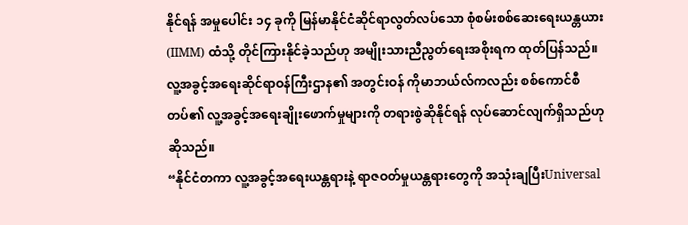နိုင်ရန် အမှုပေါင်း ၁၄ ခုကို မြန်မာနိုင်ငံဆိုင်ရာလွတ်လပ်သော စုံစမ်းစစ်ဆေးရေးယန္တယား(IIMM) ထံသို့ တိုင်ကြားနိုင်ခဲ့သည်ဟု အမျိုးသားညီညွတ်ရေးအစိုးရက ထုတ်ပြန်သည်။
လူ့အခွင့်အရေးဆိုင်ရာဝန်ကြီးဌာန၏ အတွင်းဝန် ကိုမာဘယ်လ်ကလည်း စစ်ကောင်စီတပ်၏ လူ့အခွင့်အရေးချိုးဖောက်မှုများကို တရားစွဲဆိုနိုင်ရန် လုပ်ဆောင်လျက်ရှိသည်ဟု ဆိုသည်။
“နိုင်ငံတကာ လူ့အခွင့်အရေးယန္တရားနဲ့ ရာဇဝတ်မှုယန္တရားတွေကို အသုံးချပြီးUniversal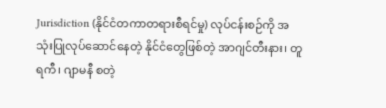Jurisdiction (နိုင်ငံတကာတရားစီရင်မှု) လုပ်ငန်းစဉ်ကို အသုံးပြုလုပ်ဆောင်နေတဲ့ နိုင်ငံတွေဖြစ်တဲ့ အာဂျင်တီးနား၊ တူရကီ၊ ဂျာမနီ စတဲ့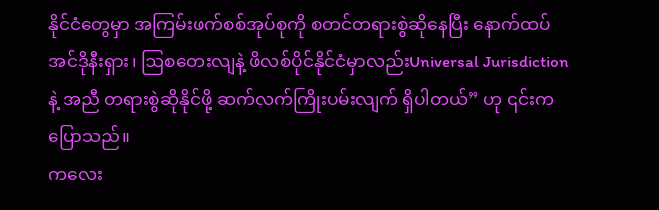နိုင်ငံတွေမှာ အကြမ်းဖက်စစ်အုပ်စုကို စတင်တရားစွဲဆိုနေပြီး နောက်ထပ် အင်ဒိုနီးရှား၊ ဩစတေးလျနဲ့ ဖိလစ်ပိုင်နိုင်ငံမှာလည်းUniversal Jurisdiction နဲ့ အညီ တရားစွဲဆိုနိုင်ဖို့ ဆက်လက်ကြိုးပမ်းလျက် ရှိပါတယ်” ဟု ၎င်းက ပြောသည်။
ကလေး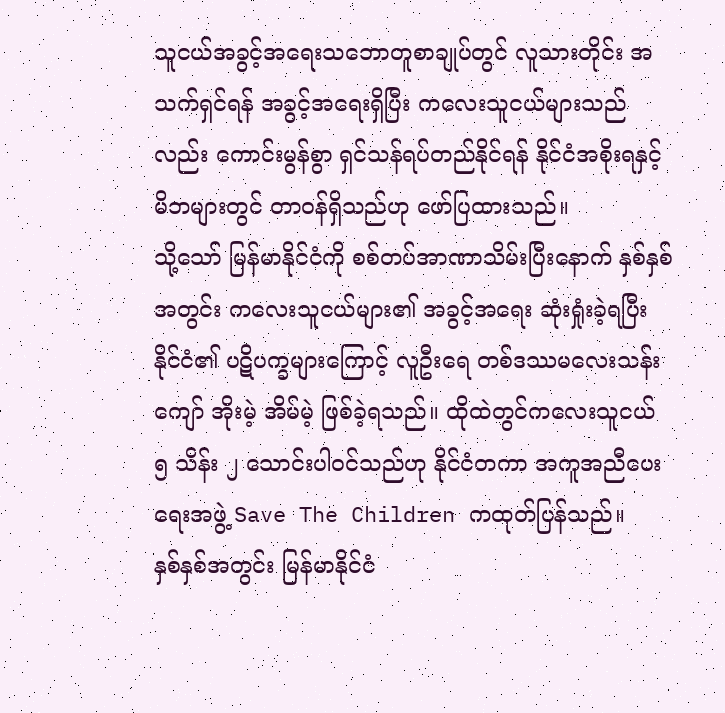သူငယ်အခွင့်အရေးသဘောတူစာချုပ်တွင် လူသားတိုင်း အသက်ရှင်ရန် အခွင့်အရေးရှိပြီး ကလေးသူငယ်များသည်လည်း ကောင်းမွန်စွာ ရှင်သန်ရပ်တည်နိုင်ရန် နိုင်ငံအစိုးရနှင့် မိဘများတွင် တာဝန်ရှိသည်ဟု ဖော်ပြထားသည်။
သို့သော် မြန်မာနိုင်ငံကို စစ်တပ်အာဏာသိမ်းပြီးနောက် နှစ်နှစ်အတွင်း ကလေးသူငယ်များ၏ အခွင့်အရေး ဆုံးရှုံးခဲ့ရပြီး နိုင်ငံ၏ ပဋိပက္ခများကြောင့် လူဦးရေ တစ်ဒဿမလေးသန်းကျော် အိုးမဲ့ အိမ်မဲ့ ဖြစ်ခဲ့ရသည်။ ထိုထဲတွင်ကလေးသူငယ် ၅ သိန်း ၂ သောင်းပါဝင်သည်ဟု နိုင်ငံတကာ အကူအညီပေးရေးအဖွဲ့ Save The Children ကထုတ်ပြန်သည်။
နှစ်နှစ်အတွင်း မြန်မာနိုင်ငံ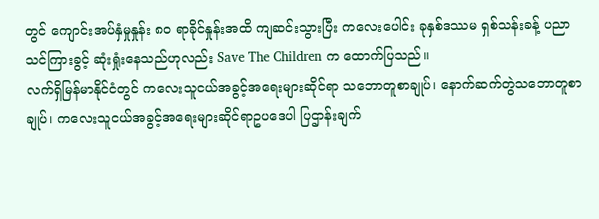တွင် ကျောင်းအပ်နှံမှုနှုန်း ၈၀ ရာခိုင်နှုန်းအထိ ကျဆင်းသွားပြီး ကလေးပေါင်း ခုနှစ်ဒဿမ ရှစ်သန်းခန့် ပညာသင်ကြားခွင့် ဆုံးရှုံးနေသည်ဟုလည်း Save The Children က ထောက်ပြသည်။
လက်ရှိမြန်မာနိုင်ငံတွင် ကလေးသူငယ်အခွင့်အရေးများဆိုင်ရာ သဘောတူစာချုပ်၊ နောက်ဆက်တွဲသဘောတူစာချုပ်၊ ကလေးသူငယ်အခွင့်အရေးများဆိုင်ရာဥပဒေပါ ပြဌာန်းချက်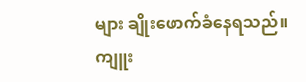များ ချိုးဖောက်ခံနေရသည်။
ကျူး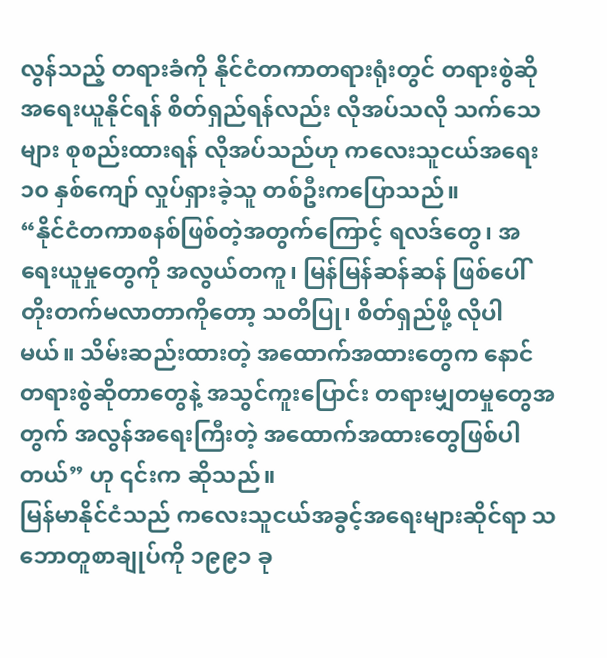လွန်သည့် တရားခံကို နိုင်ငံတကာတရားရုံးတွင် တရားစွဲဆို အရေးယူနိုင်ရန် စိတ်ရှည်ရန်လည်း လိုအပ်သလို သက်သေများ စုစည်းထားရန် လိုအပ်သည်ဟု ကလေးသူငယ်အရေး ၁၀ နှစ်ကျော် လှုပ်ရှားခဲ့သူ တစ်ဦးကပြောသည်။
“နိုင်ငံတကာစနစ်ဖြစ်တဲ့အတွက်ကြောင့် ရလဒ်တွေ၊ အရေးယူမှုတွေကို အလွယ်တကူ၊ မြန်မြန်ဆန်ဆန် ဖြစ်ပေါ်တိုးတက်မလာတာကိုတော့ သတိပြု၊ စိတ်ရှည်ဖို့ လိုပါမယ်။ သိမ်းဆည်းထားတဲ့ အထောက်အထားတွေက နောင်တရားစွဲဆိုတာတွေနဲ့ အသွင်ကူးပြောင်း တရားမျှတမှုတွေအတွက် အလွန်အရေးကြီးတဲ့ အထောက်အထားတွေဖြစ်ပါတယ်” ဟု ၎င်းက ဆိုသည်။
မြန်မာနိုင်ငံသည် ကလေးသူငယ်အခွင့်အရေးများဆိုင်ရာ သဘောတူစာချုပ်ကို ၁၉၉၁ ခု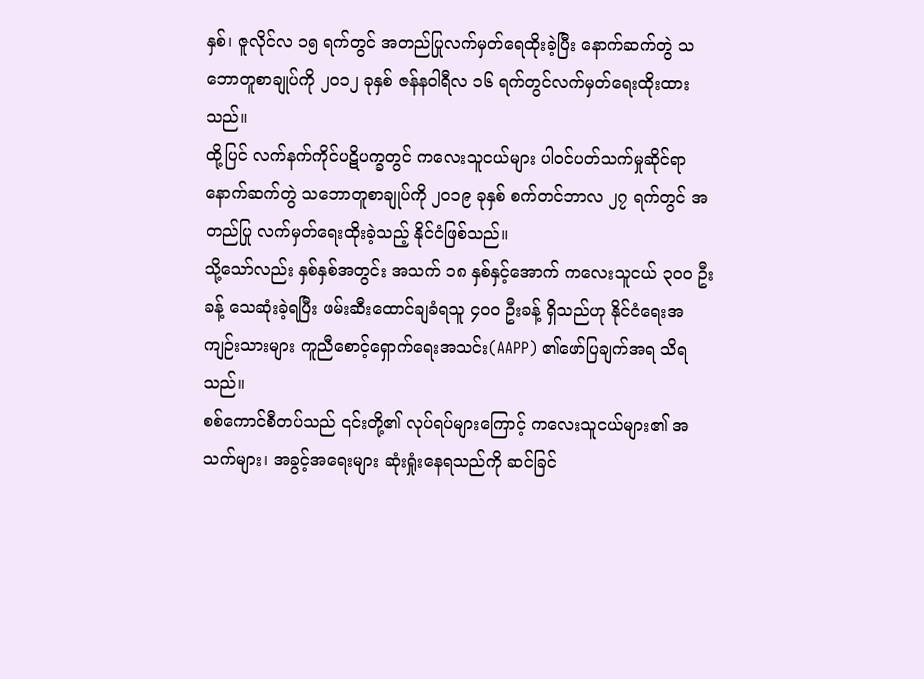နှစ်၊ ဇူလိုင်လ ၁၅ ရက်တွင် အတည်ပြုလက်မှတ်ရေထိုးခဲ့ပြီး နောက်ဆက်တွဲ သဘောတူစာချုပ်ကို ၂၀၁၂ ခုနှစ် ဇန်နဝါရီလ ၁၆ ရက်တွင်လက်မှတ်ရေးထိုးထားသည်။
ထို့ပြင် လက်နက်ကိုင်ပဋိပက္ခတွင် ကလေးသူငယ်များ ပါဝင်ပတ်သက်မှုဆိုင်ရာ နောက်ဆက်တွဲ သဘောတူစာချုပ်ကို ၂၀၁၉ ခုနှစ် စက်တင်ဘာလ ၂၇ ရက်တွင် အတည်ပြု လက်မှတ်ရေးထိုးခဲ့သည့် နိုင်ငံဖြစ်သည်။
သို့သော်လည်း နှစ်နှစ်အတွင်း အသက် ၁၈ နှစ်နှင့်အောက် ကလေးသူငယ် ၃၀၀ ဦးခန့် သေဆုံးခဲ့ရပြီး ဖမ်းဆီးထောင်ချခံရသူ ၄၀၀ ဦးခန့် ရှိသည်ဟု နိုင်ငံရေးအကျဉ်းသားများ ကူညီစောင့်ရှောက်ရေးအသင်း(AAPP) ၏ဖော်ပြချက်အရ သိရသည်။
စစ်ကောင်စီတပ်သည် ၎င်းတို့၏ လုပ်ရပ်များကြောင့် ကလေးသူငယ်များ၏ အသက်များ၊ အခွင့်အရေးများ ဆုံးရှုံးနေရသည်ကို ဆင်ခြင်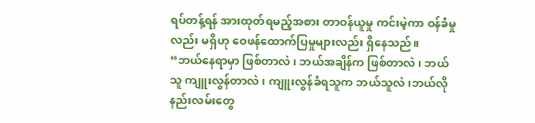ရပ်တန့်ရန် အားထုတ်ရမည့်အစား တာဝန်ယူမှု ကင်းမဲ့ကာ ဝန်ခံမှုလည်း မရှိဟု ဝေဖန်ထောက်ပြမှုများလည်း ရှိနေသည်။
“ဘယ်နေရာမှာ ဖြစ်တာလဲ၊ ဘယ်အချိန်က ဖြစ်တာလဲ၊ ဘယ်သူ ကျူးလွန်တာလဲ၊ ကျူးလွန်ခံရသူက ဘယ်သူလဲ၊ဘယ်လို နည်းလမ်းတွေ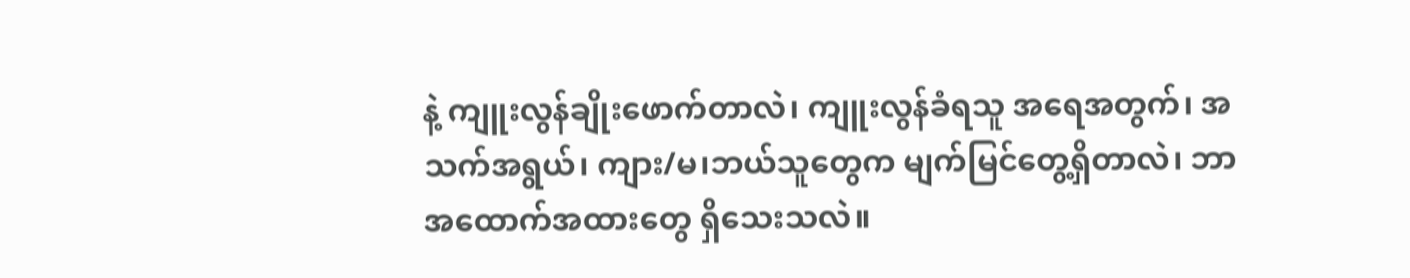နဲ့ ကျူးလွန်ချိုးဖောက်တာလဲ၊ ကျူးလွန်ခံရသူ အရေအတွက်၊ အသက်အရွယ်၊ ကျား/မ၊ဘယ်သူတွေက မျက်မြင်တွေ့ရှိတာလဲ၊ ဘာအထောက်အထားတွေ ရှိသေးသလဲ။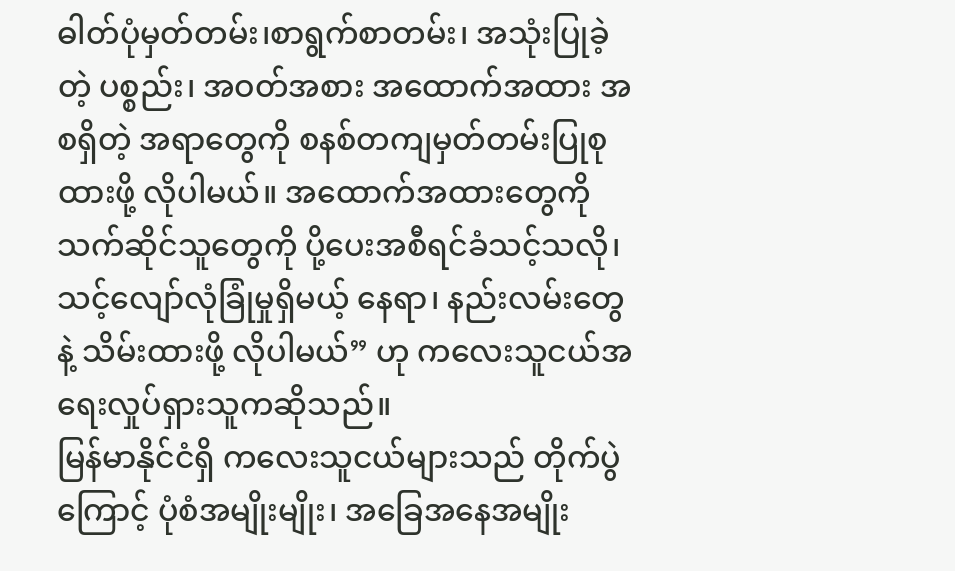ဓါတ်ပုံမှတ်တမ်း၊စာရွက်စာတမ်း၊ အသုံးပြုခဲ့တဲ့ ပစ္စည်း၊ အဝတ်အစား အထောက်အထား အစရှိတဲ့ အရာတွေကို စနစ်တကျမှတ်တမ်းပြုစုထားဖို့ လိုပါမယ်။ အထောက်အထားတွေကို သက်ဆိုင်သူတွေကို ပို့ပေးအစီရင်ခံသင့်သလို၊သင့်လျော်လုံခြုံမှုရှိမယ့် နေရာ၊ နည်းလမ်းတွေနဲ့ သိမ်းထားဖို့ လိုပါမယ်” ဟု ကလေးသူငယ်အရေးလှုပ်ရှားသူကဆိုသည်။
မြန်မာနိုင်ငံရှိ ကလေးသူငယ်များသည် တိုက်ပွဲကြောင့် ပုံစံအမျိုးမျိုး၊ အခြေအနေအမျိုး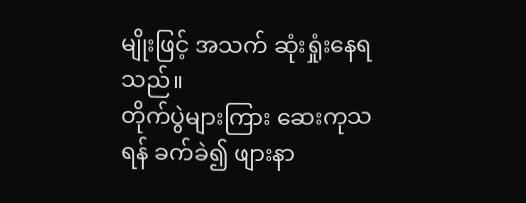မျိုးဖြင့် အသက် ဆုံးရှုံးနေရသည်။
တိုက်ပွဲများကြား ဆေးကုသရန် ခက်ခဲ၍ ဖျားနာ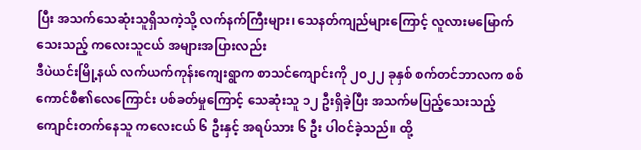ပြီး အသက်သေဆုံးသူရှိသကဲ့သို့ လက်နက်ကြီးများ၊ သေနတ်ကျည်များကြောင့် လူလားမမြောက်သေးသည့် ကလေးသူငယ် အများအပြားလည်း
ဒီပဲယင်းမြို့နယ် လက်ယက်ကုန်းကျေးရွာက စာသင်ကျောင်းကို ၂၀၂၂ ခုနှစ် စက်တင်ဘာလက စစ်ကောင်စီ၏လေကြောင်း ပစ်ခတ်မှုကြောင့် သေဆုံးသူ ၁၂ ဦးရှိခဲ့ပြီး အသက်မပြည့်သေးသည့် ကျောင်းတက်နေသူ ကလေးငယ် ၆ ဦးနှင့် အရပ်သား ၆ ဦး ပါဝင်ခဲ့သည်။ ထို့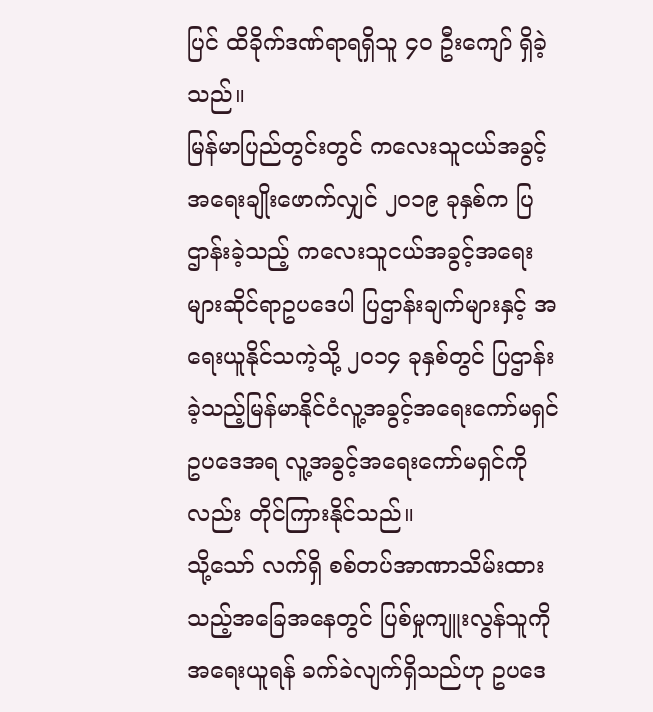ပြင် ထိခိုက်ဒဏ်ရာရရှိသူ ၄၀ ဦးကျော် ရှိခဲ့သည်။
မြန်မာပြည်တွင်းတွင် ကလေးသူငယ်အခွင့်အရေးချိုးဖောက်လျှင် ၂၀၁၉ ခုနှစ်က ပြဌာန်းခဲ့သည့် ကလေးသူငယ်အခွင့်အရေးများဆိုင်ရာဥပဒေပါ ပြဌာန်းချက်များနှင့် အရေးယူနိုင်သကဲ့သို့ ၂၀၁၄ ခုနှစ်တွင် ပြဌာန်းခဲ့သည့်မြန်မာနိုင်ငံလူ့အခွင့်အရေးကော်မရှင်ဥပဒေအရ လူ့အခွင့်အရေးကော်မရှင်ကိုလည်း တိုင်ကြားနိုင်သည်။
သို့သော် လက်ရှိ စစ်တပ်အာဏာသိမ်းထားသည့်အခြေအနေတွင် ပြစ်မှုကျူးလွန်သူကို အရေးယူရန် ခက်ခဲလျက်ရှိသည်ဟု ဥပဒေ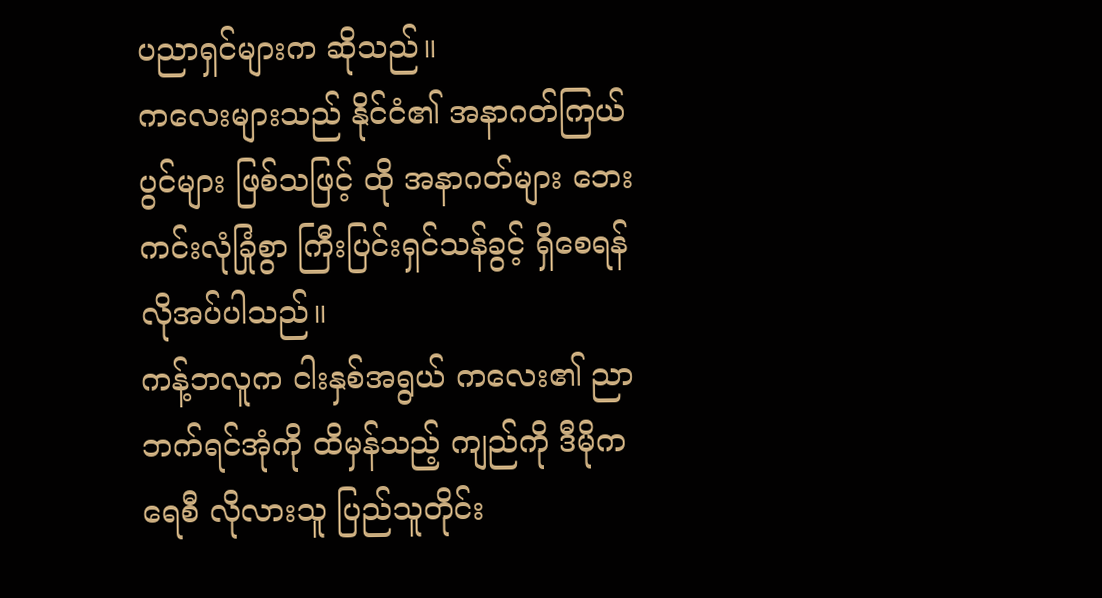ပညာရှင်များက ဆိုသည်။
ကလေးများသည် နိုင်ငံ၏ အနာဂတ်ကြယ်ပွင်များ ဖြစ်သဖြင့် ထို အနာဂတ်များ ဘေးကင်းလုံခြုံစွာ ကြီးပြင်းရှင်သန်ခွင့် ရှိစေရန် လိုအပ်ပါသည်။
ကန့်ဘလူက ငါးနှစ်အရွယ် ကလေး၏ ညာဘက်ရင်အုံကို ထိမှန်သည့် ကျည်ကို ဒီမိုကရေစီ လိုလားသူ ပြည်သူတိုင်း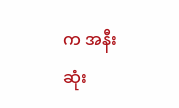က အနီးဆုံး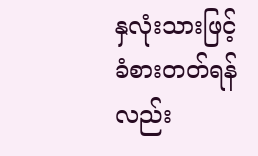နှလုံးသားဖြင့် ခံစားတတ်ရန်လည်း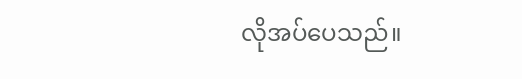လိုအပ်ပေသည်။